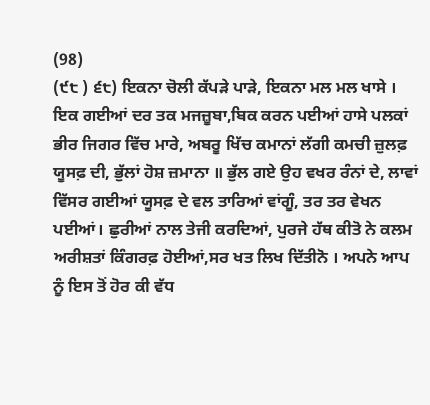(98)
(੯੮ ) ੬੮) ਇਕਨਾ ਚੋਲੀ ਕੱਪੜੇ ਪਾੜੇ, ਇਕਨਾ ਮਲ ਮਲ ਖਾਸੇ । ਇਕ ਗਈਆਂ ਦਰ ਤਕ ਮਜਜ਼ੂਬਾ,ਬਿਕ ਕਰਨ ਪਈਆਂ ਹਾਸੇ ਪਲਕਾਂ ਭੀਰ ਜਿਗਰ ਵਿੱਚ ਮਾਰੇ, ਅਬਰੂ ਖਿੱਚ ਕਮਾਨਾਂ ਲੱਗੀ ਕਮਚੀ ਜ਼ੁਲਫ਼ ਯੂਸਫ਼ ਦੀ, ਭੁੱਲਾਂ ਹੋਸ਼ ਜ਼ਮਾਨਾ ॥ ਭੁੱਲ ਗਏ ਉਹ ਵਖਰ ਰੰਨਾਂ ਦੇ, ਲਾਵਾਂ ਵਿੱਸਰ ਗਈਆਂ ਯੂਸਫ਼ ਦੇ ਵਲ ਤਾਰਿਆਂ ਵਾਂਗੂੰ, ਤਰ ਤਰ ਵੇਖਨ ਪਈਆਂ। ਛੁਰੀਆਂ ਨਾਲ ਤੇਜੀ ਕਰਦਿਆਂ, ਪੁਰਜੇ ਹੱਥ ਕੀਤੋ ਨੇ ਕਲਮ ਅਰੀਸ਼ਤਾਂ ਕਿੰਗਰਫ਼ ਹੋਈਆਂ,ਸਰ ਖਤ ਲਿਖ ਦਿੱਤੀਨੋ । ਅਪਨੇ ਆਪ ਨੂੰ ਇਸ ਤੋਂ ਹੋਰ ਕੀ ਵੱਧ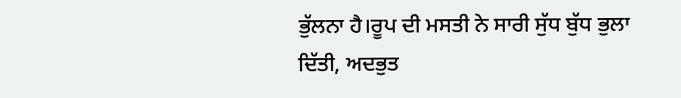ਭੁੱਲਨਾ ਹੈ।ਰੂਪ ਦੀ ਮਸਤੀ ਨੇ ਸਾਰੀ ਸੁੱਧ ਬੁੱਧ ਭੁਲਾ ਦਿੱਤੀ, ਅਦਭੁਤ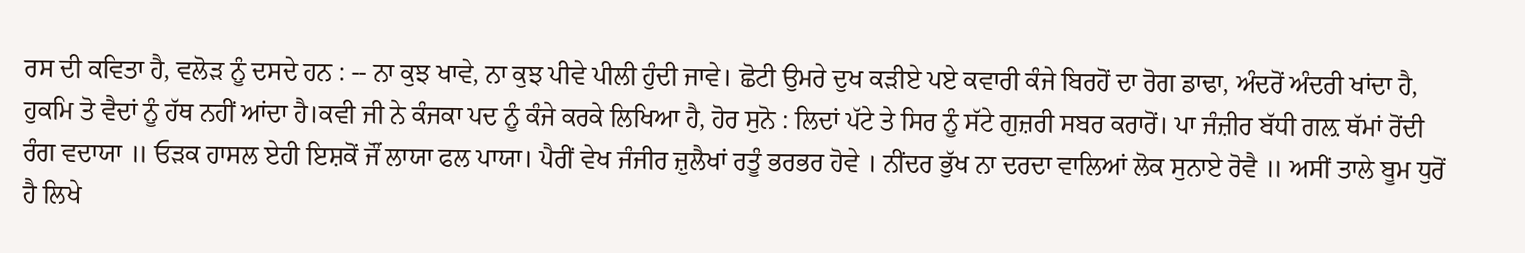ਰਸ ਦੀ ਕਵਿਤਾ ਹੈ, ਵਲੋੜ ਨੂੰ ਦਸਦੇ ਹਨ : -- ਨਾ ਕੁਝ ਖਾਵੇ, ਨਾ ਕੁਝ ਪੀਵੇ ਪੀਲੀ ਹੁੰਦੀ ਜਾਵੇ। ਛੋਟੀ ਉਮਰੇ ਦੁਖ ਕੜੀਏ ਪਏ ਕਵਾਰੀ ਕੰਜੇ ਬਿਰਹੋਂ ਦਾ ਰੋਗ ਡਾਢਾ, ਅੰਦਰੋਂ ਅੰਦਰੀ ਖਾਂਦਾ ਹੈ, ਹੁਕਮਿ ਤੋ ਵੈਦਾਂ ਨੂੰ ਹੱਥ ਨਹੀਂ ਆਂਦਾ ਹੈ।ਕਵੀ ਜੀ ਨੇ ਕੰਜਕਾ ਪਦ ਨੂੰ ਕੰਜੇ ਕਰਕੇ ਲਿਖਿਆ ਹੈ, ਹੋਰ ਸੁਨੋ : ਲਿਦਾਂ ਪੱਟੇ ਤੇ ਸਿਰ ਨੂੰ ਸੱਟੇ ਗੁਜ਼ਰੀ ਸਬਰ ਕਰਾਰੋਂ। ਪਾ ਜੰਜ਼ੀਰ ਬੱਧੀ ਗਲ਼ ਥੱਮਾਂ ਰੋਂਦੀ ਰੰਗ ਵਦਾਯਾ ॥ ਓੜਕ ਹਾਸਲ ਏਹੀ ਇਸ਼ਕੋਂ ਜੌਂ ਲਾਯਾ ਫਲ ਪਾਯਾ। ਪੈਰੀਂ ਵੇਖ ਜੰਜੀਰ ਜ਼ੁਲੈਖਾਂ ਰਤੂੰ ਭਰਭਰ ਹੋਵੇ । ਨੀਂਦਰ ਭੁੱਖ ਨਾ ਦਰਦਾ ਵਾਲਿਆਂ ਲੋਕ ਸੁਨਾਏ ਰੋਵੈ ॥ ਅਸੀਂ ਤਾਲੇ ਬੂਮ ਧੁਰੋਂ ਹੈ ਲਿਖੇ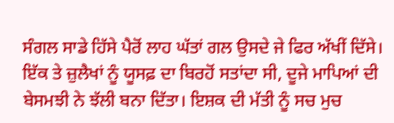ਸੰਗਲ ਸਾਡੇ ਹਿੱਸੇ ਪੈਰੋਂ ਲਾਹ ਘੱਤਾਂ ਗਲ ਉਸਦੇ ਜੇ ਫਿਰ ਅੱਖੀਂ ਦਿੱਸੇ। ਇੱਕ ਤੇ ਜ਼ੁਲੈਖਾਂ ਨੂੰ ਯੂਸਫ਼ ਦਾ ਬਿਰਹੋਂ ਸਤਾਂਦਾ ਸੀ, ਦੂਜੇ ਮਾਪਿਆਂ ਦੀ ਬੇਸਮਝੀ ਨੇ ਝੱਲੀ ਬਨਾ ਦਿੱਤਾ। ਇਸ਼ਕ ਦੀ ਮੱਤੀ ਨੂੰ ਸਚ ਮੁਚ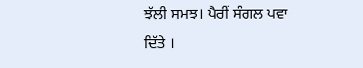ਝੱਲੀ ਸਮਝ। ਪੈਰੀਂ ਸੰਗਲ ਪਵਾ ਦਿੱਤੇ ।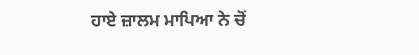ਹਾਏ ਜ਼ਾਲਮ ਮਾਪਿਆ ਨੇ ਚੋਂ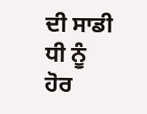ਦੀ ਸਾਡੀ ਧੀ ਨੂੰ ਹੋਰ